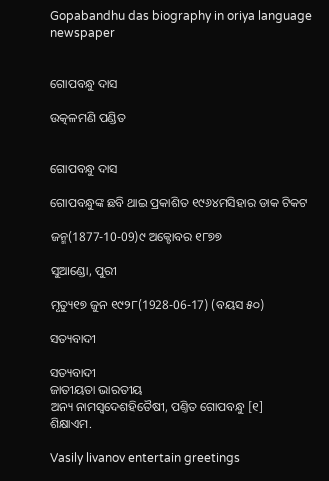Gopabandhu das biography in oriya language newspaper


ଗୋପବନ୍ଧୁ ଦାସ

ଉତ୍କଳମଣି ପଣ୍ଡିତ


ଗୋପବନ୍ଧୁ ଦାସ

ଗୋପବନ୍ଧୁଙ୍କ ଛବି ଥାଇ ପ୍ରକାଶିତ ୧୯୬୪ମସିହାର ଡାକ ଟିକଟ

ଜନ୍ମ(1877-10-09)୯ ଅକ୍ଟୋବର ୧୮୭୭

ସୁଆଣ୍ଡୋ, ପୁରୀ

ମୃତ୍ୟୁ୧୭ ଜୁନ ୧୯୨୮(1928-06-17) (ବୟସ ୫୦)

ସତ୍ୟବାଦୀ

ସତ୍ୟବାଦୀ
ଜାତୀୟତା ଭାରତୀୟ
ଅନ୍ୟ ନାମସ୍ୱଦେଶହିତୈଷୀ, ପଣ୍ତିତ ଗୋପବନ୍ଧୁ [୧]
ଶିକ୍ଷାଏମ.

Vasily livanov entertain greetings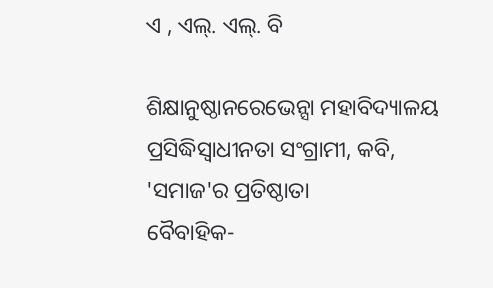ଏ , ଏଲ୍. ଏଲ୍. ବି

ଶିକ୍ଷାନୁଷ୍ଠାନରେଭେନ୍ସା ମହାବିଦ୍ୟାଳୟ
ପ୍ରସିଦ୍ଧିସ୍ୱାଧୀନତା ସଂଗ୍ରାମୀ, କବି,
'ସମାଜ'ର ପ୍ରତିଷ୍ଠାତା
ବୈବାହିକ-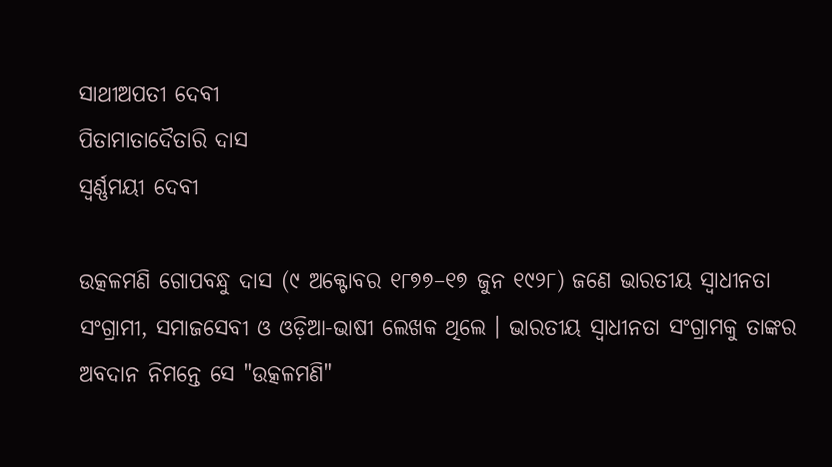ସାଥୀଅପତୀ ଦେବୀ
ପିତାମାତାଦୈତାରି ଦାସ
ସ୍ୱର୍ଣ୍ଣମୟୀ ଦେବୀ

ଉତ୍କଳମଣି ଗୋପବନ୍ଧୁ ଦାସ (୯ ଅକ୍ଟୋବର ୧୮୭୭–୧୭ ଜୁନ ୧୯୨୮) ଜଣେ ଭାରତୀୟ ସ୍ୱାଧୀନତା ସଂଗ୍ରାମୀ, ସମାଜସେବୀ ଓ ଓଡ଼ିଆ-ଭାଷୀ ଲେଖକ ଥିଲେ । ଭାରତୀୟ ସ୍ୱାଧୀନତା ସଂଗ୍ରାମକୁ ତାଙ୍କର ଅବଦାନ ନିମନ୍ତେ ସେ "ଉତ୍କଳମଣି"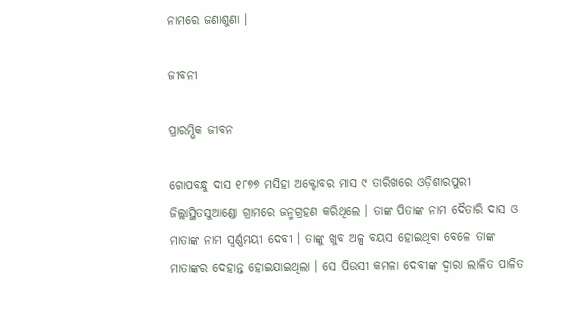ନାମରେ ଜଣାଶୁଣା ।

ଜୀବନୀ

ପ୍ରାରମ୍ଭିକ ଜୀବନ

ଗୋପବନ୍ଧୁ ଦାସ ୧୮୭୭ ମସିହା ଅକ୍ଟୋବର ମାସ ୯ ତାରିଖରେ ଓଡ଼ିଶାରପୁରୀ ଜିଲ୍ଲାସ୍ଥିତସୁଆଣ୍ଡୋ ଗ୍ରାମରେ ଜନ୍ମଗ୍ରହଣ କରିଥିଲେ । ତାଙ୍କ ପିତାଙ୍କ ନାମ ଦୈତାରି ଦାସ ଓ ମାତାଙ୍କ ନାମ ସ୍ୱର୍ଣ୍ଣମୟୀ ଦେବୀ । ତାଙ୍କୁ ଖୁବ ଅଳ୍ପ ବୟସ ହୋଇଥିବା ବେଳେ ତାଙ୍କ ମାତାଙ୍କର ଦେହାନ୍ତ ହୋଇଯାଇଥିଲା । ସେ ପିଉସୀ କମଳା ଦେବୀଙ୍କ ଦ୍ୱାରା ଲାଳିତ ପାଳିତ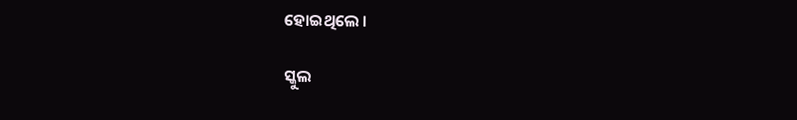ହୋଇଥିଲେ ।

ସ୍କୁଲ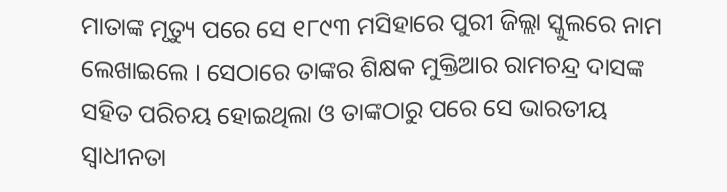ମାତାଙ୍କ ମୃତ୍ୟୁ ପରେ ସେ ୧୮୯୩ ମସିହାରେ ପୁରୀ ଜିଲ୍ଲା ସ୍କୁଲରେ ନାମ ଲେଖାଇଲେ । ସେଠାରେ ତାଙ୍କର ଶିକ୍ଷକ ମୁକ୍ତିଆର ରାମଚନ୍ଦ୍ର ଦାସଙ୍କ ସହିତ ପରିଚୟ ହୋଇଥିଲା ଓ ତାଙ୍କଠାରୁ ପରେ ସେ ଭାରତୀୟ ସ୍ୱାଧୀନତା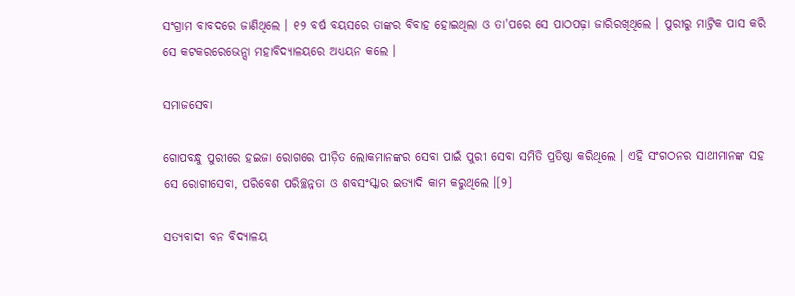ସଂଗ୍ରାମ ବାବଦରେ ଜାଣିଥିଲେ । ୧୨ ବର୍ଷ ବୟସରେ ତାଙ୍କର ବିବାହ ହୋଇଥିଲା ଓ ତା'ପରେ ସେ ପାଠପଢ଼ା ଜାରିରଖିଥିଲେ । ପୁରୀରୁ ମାଟ୍ରିକ ପାସ କରି ସେ କଟକରରେଭେନ୍ସା ମହାବିଦ୍ୟାଳୟରେ ଅଧ୍ୟୟନ କଲେ ।

ସମାଜସେବା

ଗୋପବନ୍ଧୁ ପୁରୀରେ ହଇଜା ରୋଗରେ ପୀଡ଼ିତ ଲୋକମାନଙ୍କର ସେବା ପାଇଁ ପୁରୀ ସେବା ସମିତି ପ୍ରତିଷ୍ଠା କରିଥିଲେ । ଏହି ସଂଗଠନର ସାଥୀମାନଙ୍କ ସହ ସେ ରୋଗୀସେବା, ପରିବେଶ ପରିଚ୍ଛନ୍ନତା ଓ ଶବସଂସ୍କାର ଇତ୍ୟାଦି କାମ କରୁଥିଲେ ।[୨]

ସତ୍ୟବାଦୀ ବନ ବିଦ୍ୟାଳୟ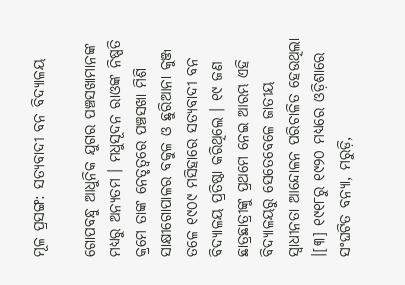ମୂଳ ପ୍ରସଙ୍ଗ: ସତ୍ୟବାଦୀ ବନ ବିଦ୍ୟାଳୟ

ଗୋପବନ୍ଧୁ ଆଧୁନିକ ଯୁଗର ପଞ୍ଚସଖାମାନଙ୍କ ମଧ୍ୟରୁ ଅନ୍ୟତମ । ମଧୁସୂଦନ ରାଓଙ୍କ ନିଷ୍ପତି କ୍ରମେ ତାଙ୍କ ନେତୃତ୍ୱରେ ପଞ୍ଚସଖା ମିଶି ସାକ୍ଷୀଗୋପାଳର ବକୁଳ ଓ ଛୁରିଆନା କୁଞ୍ଜ ତଳେ ୧୯୦୯ ମସିହାରେ ସତ୍ୟବାଦୀ ବନ ବିଦ୍ୟାଳୟ ପ୍ରତିଷ୍ଠା କରିଥିଲେ । ୧୯ ଜଣ ଛାତ୍ରଛାତ୍ରୀଙ୍କୁ ପ୍ରଥମେ ନେଇ ଆରମ୍ଭ ଏହି ବିଦ୍ୟାଳୟରୁ ସେତେବେଳେ ଜାତୀୟ ସ୍ୱାଧୀନତା ଆନ୍ଦୋଳନ ପରିଚାଳିତ ହେଉଥିଲା ।[୩] ୧୯୧୮ରୁ ୧୯୨୦ ମଧ୍ୟରେ ଓଡ଼ିଶାରେ ସଂଘଟିତ ବନ୍ୟା, ମରୁଡ଼ି,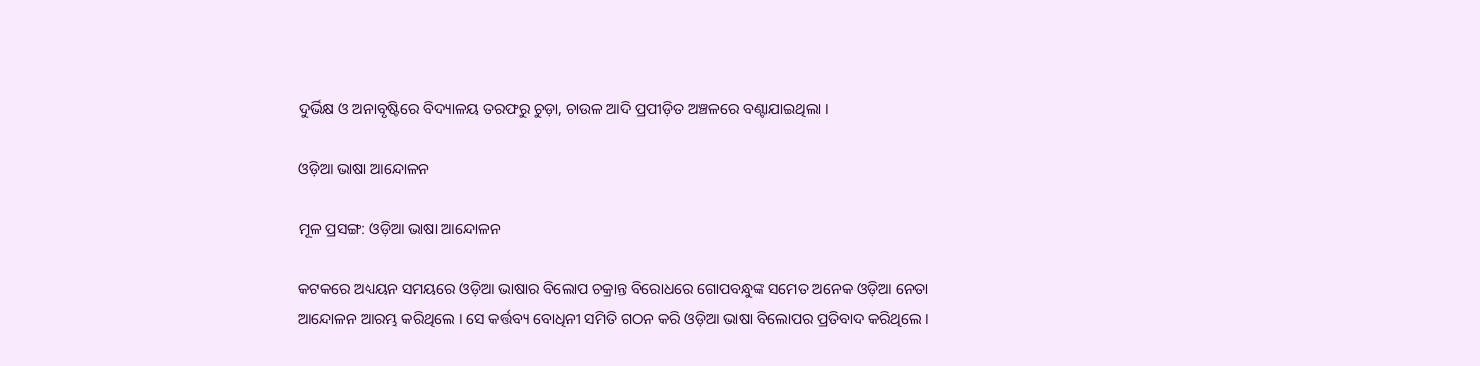ଦୁର୍ଭିକ୍ଷ ଓ ଅନାବୃଷ୍ଟିରେ ବିଦ୍ୟାଳୟ ତରଫରୁ ଚୁଡ଼ା, ଚାଉଳ ଆଦି ପ୍ରପୀଡ଼ିତ ଅଞ୍ଚଳରେ ବଣ୍ଟାଯାଇଥିଲା ।

ଓଡ଼ିଆ ଭାଷା ଆନ୍ଦୋଳନ

ମୂଳ ପ୍ରସଙ୍ଗ: ଓଡ଼ିଆ ଭାଷା ଆନ୍ଦୋଳନ

କଟକରେ ଅଧ୍ୟୟନ ସମୟରେ ଓଡ଼ିଆ ଭାଷାର ବିଲୋପ ଚକ୍ରାନ୍ତ ବିରୋଧରେ ଗୋପବନ୍ଧୁଙ୍କ ସମେତ ଅନେକ ଓଡ଼ିଆ ନେତା ଆନ୍ଦୋଳନ ଆରମ୍ଭ କରିଥିଲେ । ସେ କର୍ତ୍ତବ୍ୟ ବୋଧିନୀ ସମିତି ଗଠନ କରି ଓଡ଼ିଆ ଭାଷା ବିଲୋପର ପ୍ରତିବାଦ କରିଥିଲେ ।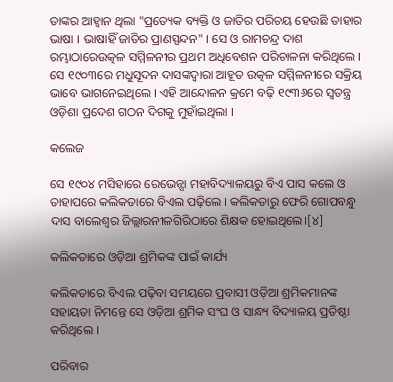ତାଙ୍କର ଆହ୍ୱାନ ଥିଲା "ପ୍ରତ୍ୟେକ ବ୍ୟକ୍ତି ଓ ଜାତିର ପରିଚୟ ହେଉଛି ତାହାର ଭାଷା । ଭାଷାହିଁ ଜାତିର ପ୍ରାଣସ୍ପନ୍ଦନ" । ସେ ଓ ରାମଚନ୍ଦ୍ର ଦାଶ ରମ୍ଭାଠାରେଉତ୍କଳ ସମ୍ମିଳନୀର ପ୍ରଥମ ଅଧିବେଶନ ପରିଚାଳନା କରିଥିଲେ । ସେ ୧୯୦୩ରେ ମଧୁସୂଦନ ଦାସଙ୍କଦ୍ୱାରା ଆହୂତ ଉତ୍କଳ ସମ୍ମିଳନୀରେ ସକ୍ରିୟ ଭାବେ ଭାଗନେଇଥିଲେ । ଏହି ଆନ୍ଦୋଳନ କ୍ରମେ ବଢ଼ି ୧୯୩୬ରେ ସ୍ୱତନ୍ତ୍ର ଓଡ଼ିଶା ପ୍ରଦେଶ ଗଠନ ଦିଗକୁ ମୁହାଁଇଥିଲା ।

କଲେଜ

ସେ ୧୯୦୪ ମସିହାରେ ରେଭେନ୍ସା ମହାବିଦ୍ୟାଳୟରୁ ବିଏ ପାସ କଲେ ଓ ତାହାପରେ କଲିକତାରେ ବିଏଲ ପଢ଼ିଲେ । କଲିକତାରୁ ଫେରି ଗୋପବନ୍ଧୁ ଦାସ ବାଲେଶ୍ୱର ଜିଲ୍ଲାରନୀଳଗିରିଠାରେ ଶିକ୍ଷକ ହୋଇଥିଲେ।[୪]

କଲିକତାରେ ଓଡ଼ିଆ ଶ୍ରମିକଙ୍କ ପାଇଁ କାର୍ଯ୍ୟ

କଲିକତାରେ ବିଏଲ ପଢ଼ିବା ସମୟରେ ପ୍ରବାସୀ ଓଡ଼ିଆ ଶ୍ରମିକମାନଙ୍କ ସହାୟତା ନିମନ୍ତେ ସେ ଓଡ଼ିଆ ଶ୍ରମିକ ସଂଘ ଓ ସାନ୍ଧ୍ୟ ବିଦ୍ୟାଳୟ ପ୍ରତିଷ୍ଠା କରିଥିଲେ ।

ପରିବାର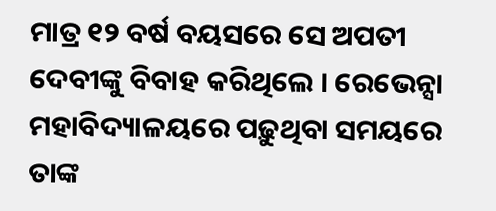ମାତ୍ର ୧୨ ବର୍ଷ ବୟସରେ ସେ ଅପତୀ ଦେବୀଙ୍କୁ ବିବାହ କରିଥିଲେ । ରେଭେନ୍ସା ମହାବିଦ୍ୟାଳୟରେ ପଢ଼ୁଥିବା ସମୟରେ ତାଙ୍କ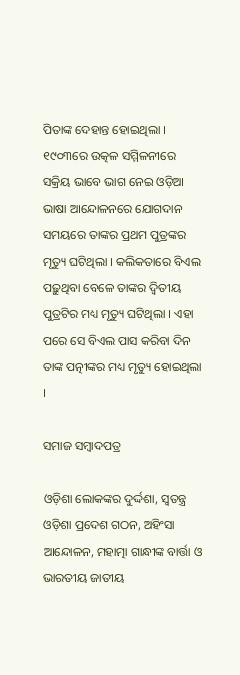ପିତାଙ୍କ ଦେହାନ୍ତ ହୋଇଥିଲା । ୧୯୦୩ରେ ଉତ୍କଳ ସମ୍ମିଳନୀରେ ସକ୍ରିୟ ଭାବେ ଭାଗ ନେଇ ଓଡ଼ିଆ ଭାଷା ଆନ୍ଦୋଳନରେ ଯୋଗଦାନ ସମୟରେ ତାଙ୍କର ପ୍ରଥମ ପୁତ୍ରଙ୍କର ମୃତ୍ୟୁ ଘଟିଥିଲା । କଲିକତାରେ ବିଏଲ ପଢ଼ୁଥିବା ବେଳେ ତାଙ୍କର ଦ୍ୱିତୀୟ ପୁତ୍ରଟିର ମଧ୍ୟ ମୃତ୍ୟୁ ଘଟିଥିଲା । ଏହା ପରେ ସେ ବିଏଲ ପାସ କରିବା ଦିନ ତାଙ୍କ ପତ୍ନୀଙ୍କର ମଧ୍ୟ ମୃତ୍ୟୁ ହୋଇଥିଲା ।

ସମାଜ ସମ୍ବାଦପତ୍ର

ଓଡ଼ିଶା ଲୋକଙ୍କର ଦୁର୍ଦ୍ଦଶା, ସ୍ୱତନ୍ତ୍ର ଓଡ଼ିଶା ପ୍ରଦେଶ ଗଠନ, ଅହିଂସା ଆନ୍ଦୋଳନ, ମହାତ୍ମା ଗାନ୍ଧୀଙ୍କ ବାର୍ତ୍ତା ଓ ଭାରତୀୟ ଜାତୀୟ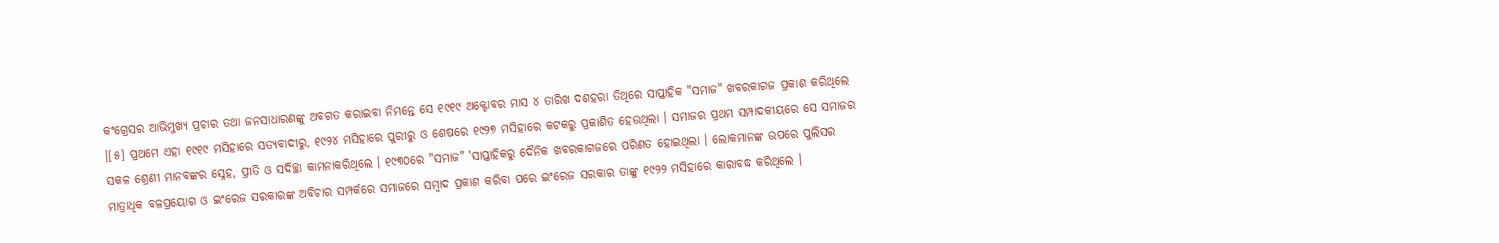କଂଗ୍ରେସର ଆଭିମୁଖ୍ୟ ପ୍ରଚାର ତଥା ଜନସାଧାରଣଙ୍କୁ ଅବଗତ କରାଇବା ନିମନ୍ତେ ସେ ୧୯୧୯ ଅକ୍ଟୋବର ମାସ ୪ ତାରିଖ ଦଶହରା ତିଥିରେ ସାପ୍ତାହିକ "ସମାଜ" ଖବରକାଗଜ ପ୍ରକାଶ କରିଥିଲେ ।[୫] ପ୍ରଥମେ ଏହା ୧୯୧୯ ମସିହାରେ ସତ୍ୟବାଦୀରୁ, ୧୯୨୪ ମସିହାରେ ପୁରୀରୁ ଓ ଶେଷରେ ୧୯୨୭ ମସିହାରେ କଟକରୁ ପ୍ରକାଶିତ ହେଉଥିଲା । ସମାଜର ପ୍ରଥମ ସମ୍ପାଦକୀୟରେ ସେ ସମାଜର ସକଳ ଶ୍ରେଣୀ ମାନବଙ୍କର ସ୍ନେହ, ପ୍ରୀତି ଓ ସଦିଚ୍ଛା କାମନାକରିଥିଲେ । ୧୯୩୦ରେ "ସମାଜ" 'ସାପ୍ତାହିକରୁ ଦୈନିକ ଖବରକାଗଜରେ ପରିଣତ ହୋଇଥିଲା । ଲୋକମାନଙ୍କ ଉପରେ ପୁଲିସର ମାତ୍ରାଧିକ ବଳପ୍ରୟୋଗ ଓ ଇଂରେଜ ସରକାରଙ୍କ ଅବିଚାର ସମ୍ପର୍କରେ ସମାଜରେ ସମ୍ବାଦ ପ୍ରକାଶ କରିବା ପରେ ଇଂରେଜ ସରକାର ତାଙ୍କୁ ୧୯୨୨ ମସିହାରେ କାରାବଦ୍ଧ କରିଥିଲେ ।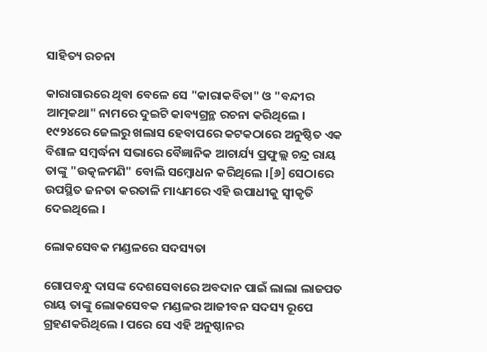ସାହିତ୍ୟ ରଚନା

କାରାଗାରରେ ଥିବା ବେଳେ ସେ "କାରାକବିତା" ଓ "ବନ୍ଦୀର ଆତ୍ମକଥା" ନାମରେ ଦୁଇଟି କାବ୍ୟଗ୍ରନ୍ଥ ରଚନା କରିଥିଲେ । ୧୯୨୪ରେ ଜେଲରୁ ଖଲାସ ହେବାପରେ କଟକଠାରେ ଅନୁଷ୍ଠିତ ଏକ ବିଶାଳ ସମ୍ବର୍ଦ୍ଧନା ସଭାରେ ବୈଜ୍ଞାନିକ ଆଚାର୍ଯ୍ୟ ପ୍ରଫୁଲ୍ଲ ଚନ୍ଦ୍ର ରାୟ ତାଙ୍କୁ "ଉତ୍କଳମଣି" ବୋଲି ସମ୍ବୋଧନ କରିଥିଲେ ।[୬] ସେଠାରେ ଉପସ୍ଥିତ ଜନତା କରତାଳି ମାଧ୍ୟମରେ ଏହି ଉପାଧୀକୁ ସ୍ୱୀକୃତି ଦେଇଥିଲେ ।

ଲୋକସେବକ ମଣ୍ଡଳରେ ସଦସ୍ୟତା

ଗୋପବନ୍ଧୁ ଦାସଙ୍କ ଦେଶସେବାରେ ଅବଦାନ ପାଇଁ ଲାଲା ଲାଜପତ ରାୟ ତାଙ୍କୁ ଲୋକସେବକ ମଣ୍ଡଳର ଆଜୀବନ ସଦସ୍ୟ ରୂପେ ଗ୍ରହଣକରିଥିଲେ । ପରେ ସେ ଏହି ଅନୁଷ୍ଠାନର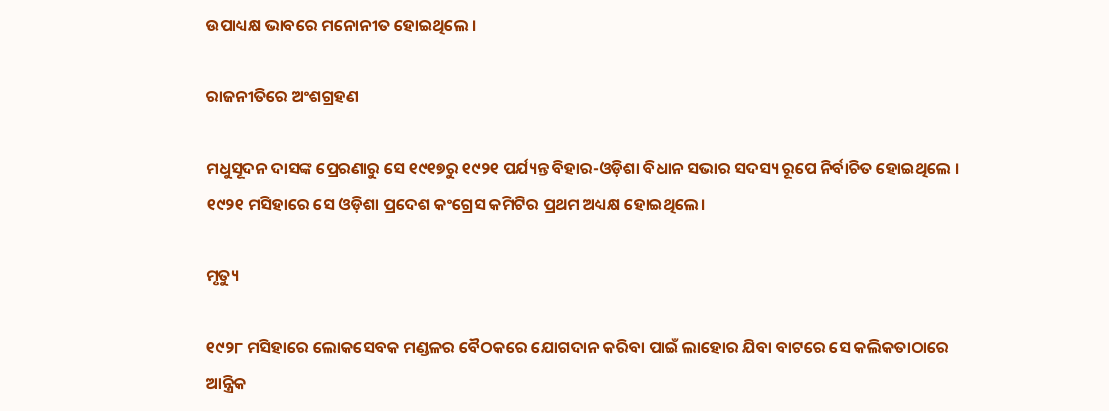ଉପାଧ୍ୟକ୍ଷ ଭାବରେ ମନୋନୀତ ହୋଇଥିଲେ ।

ରାଜନୀତିରେ ଅଂଶଗ୍ରହଣ

ମଧୁସୂଦନ ଦାସଙ୍କ ପ୍ରେରଣାରୁ ସେ ୧୯୧୭ରୁ ୧୯୨୧ ପର୍ଯ୍ୟନ୍ତ ବିହାର-ଓଡ଼ିଶା ବିଧାନ ସଭାର ସଦସ୍ୟ ରୂପେ ନିର୍ବାଚିତ ହୋଇଥିଲେ । ୧୯୨୧ ମସିହାରେ ସେ ଓଡ଼ିଶା ପ୍ରଦେଶ କଂଗ୍ରେସ କମିଟିର ପ୍ରଥମ ଅଧ୍ୟକ୍ଷ ହୋଇଥିଲେ।

ମୃତ୍ୟୁ

୧୯୨୮ ମସିହାରେ ଲୋକସେବକ ମଣ୍ଡଳର ବୈଠକରେ ଯୋଗଦାନ କରିବା ପାଇଁ ଲାହୋର ଯିବା ବାଟରେ ସେ କଲିକତାଠାରେ ଆନ୍ତ୍ରିକ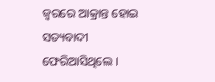ଜ୍ୱରରେ ଆକ୍ରାନ୍ତ ହୋଇ ସତ୍ୟବାଦୀ ଫେରିଆସିଥିଲେ ।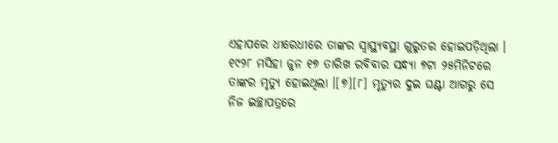ଏହାପରେ ଧୀରେଧୀରେ ତାଙ୍କର ସ୍ୱାସ୍ଥ୍ୟବସ୍ଥା ଗୁରୁତର ହୋଇପଡ଼ିଥିଲା । ୧୯୨୮ ମସିହା ଜୁନ ୧୭ ତାରିଖ ରବିବାର ସନ୍ଧ୍ୟା ୭ଟା ୨୫ମିନିଟରେ ତାଙ୍କର ମୃତ୍ୟୁ ହୋଇଥିଲା ।[୭][୮] ମୃତ୍ୟୁର ଦୁଇ ଘଣ୍ଟା ଆଗରୁ ସେ ନିଜ ଇଚ୍ଛାପତ୍ରରେ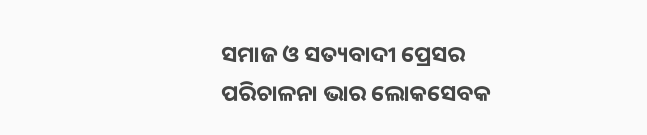ସମାଜ ଓ ସତ୍ୟବାଦୀ ପ୍ରେସର ପରିଚାଳନା ଭାର ଲୋକସେବକ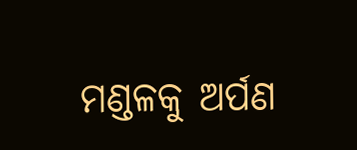ମଣ୍ଡଳକୁ ଅର୍ପଣ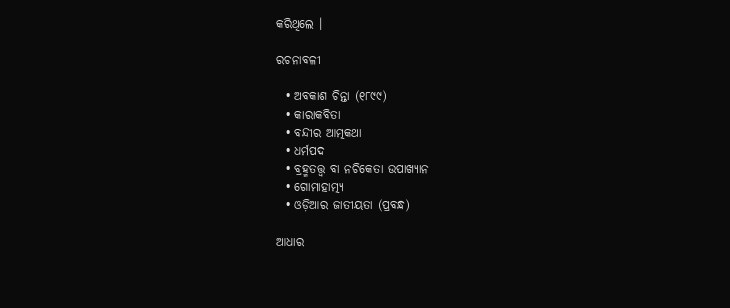କରିଥିଲେ ।

ରଚନାବଳୀ

  • ଅବକାଶ ଚିନ୍ତା (୧୮୯୯)
  • କାରାକବିତା
  • ବନ୍ଦୀର ଆତ୍ମକଥା
  • ଧର୍ମପଦ
  • ବ୍ରହ୍ମତତ୍ତ୍ବ ବା ନଚିକେତା ଉପାଖ୍ୟାନ
  • ଗୋମାହାତ୍ମ୍ୟ
  • ଓଡ଼ିଆର ଜାତୀୟତା (ପ୍ରବନ୍ଧ)

ଆଧାର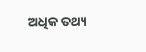ଅଧିକ ତଥ୍ୟ